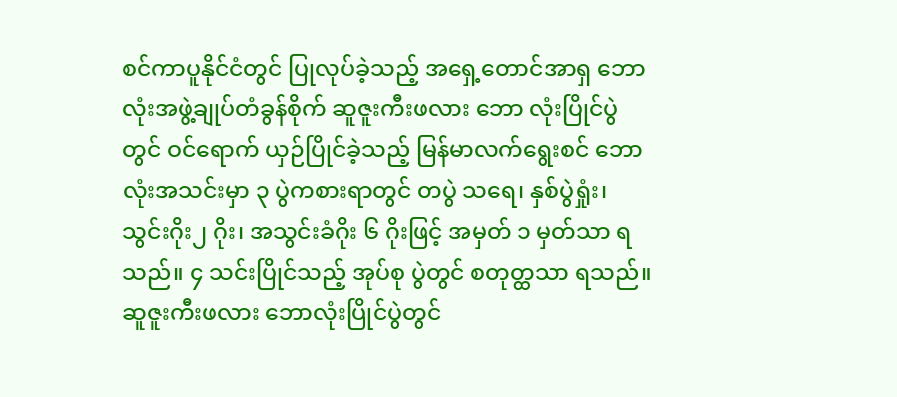စင်ကာပူနိုင်ငံတွင် ပြုလုပ်ခဲ့သည့် အရှေ့တောင်အာရှ ဘောလုံးအဖွဲ့ချုပ်တံခွန်စိုက် ဆူဇူးကီးဖလား ဘော လုံးပြိုင်ပွဲတွင် ဝင်ရောက် ယှဉ်ပြိုင်ခဲ့သည့် မြန်မာလက်ရွေးစင် ဘောလုံးအသင်းမှာ ၃ ပွဲကစားရာတွင် တပွဲ သရေ၊ နှစ်ပွဲရှုံး၊ သွင်းဂိုး၂ ဂိုး၊ အသွင်းခံဂိုး ၆ ဂိုးဖြင့် အမှတ် ၁ မှတ်သာ ရသည်။ ၄ သင်းပြိုင်သည့် အုပ်စု ပွဲတွင် စတုတ္ထသာ ရသည်။
ဆူဇူးကီးဖလား ဘောလုံးပြိုင်ပွဲတွင်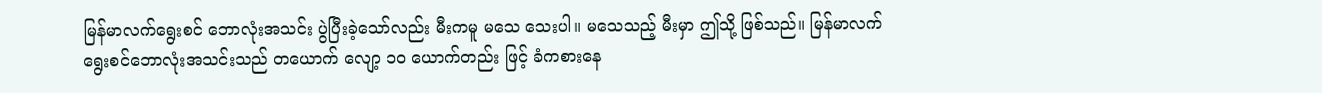မြန်မာလက်ရွေးစင် ဘောလုံးအသင်း ပွဲပြီးခဲ့သော်လည်း မီးကမူ မသေ သေးပါ။ မသေသည့် မီးမှာ ဤသို့ ဖြစ်သည်။ မြန်မာလက်ရွေးစင်ဘောလုံးအသင်းသည် တယောက် လျော့ ၁၀ ယောက်တည်း ဖြင့် ခံကစားနေ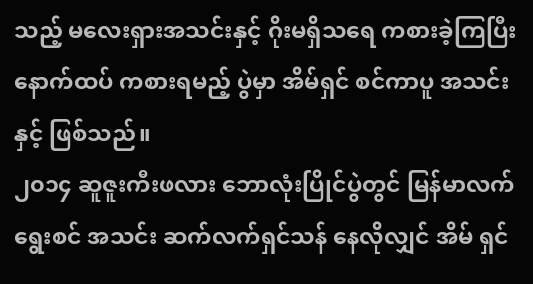သည့် မလေးရှားအသင်းနှင့် ဂိုးမရှိသရေ ကစားခဲ့ကြပြီး နောက်ထပ် ကစားရမည့် ပွဲမှာ အိမ်ရှင် စင်ကာပူ အသင်းနှင့် ဖြစ်သည်။
၂၀၁၄ ဆူဇူးကီးဖလား ဘောလုံးပြိုင်ပွဲတွင် မြန်မာလက်ရွေးစင် အသင်း ဆက်လက်ရှင်သန် နေလိုလျှင် အိမ် ရှင်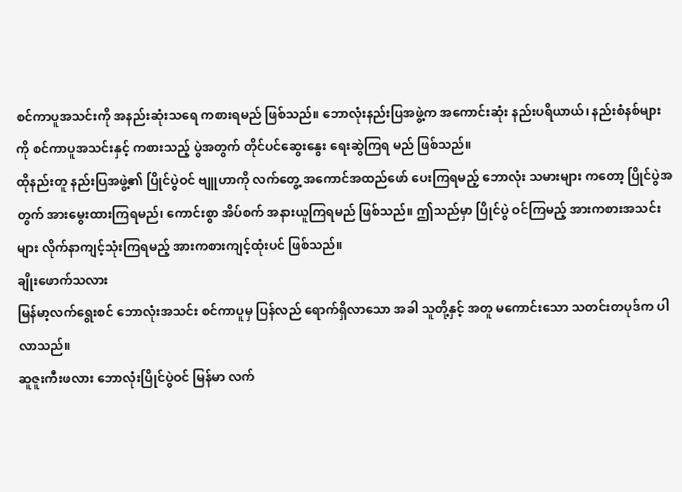စင်ကာပူအသင်းကို အနည်းဆုံးသရေ ကစားရမည် ဖြစ်သည်။ ဘောလုံးနည်းပြအဖွဲ့က အကောင်းဆုံး နည်းပရိယာယ်၊ နည်းစံနစ်များကို စင်ကာပူအသင်းနှင့် ကစားသည့် ပွဲအတွက် တိုင်ပင်ဆွေးနွေး ရေးဆွဲကြရ မည် ဖြစ်သည်။
ထိုနည်းတူ နည်းပြအဖွဲ့၏ ပြိုင်ပွဲဝင် ဗျူဟာကို လက်တွေ့ အကောင်အထည်ဖော် ပေးကြရမည့် ဘောလုံး သမားများ ကတော့ ပြိုင်ပွဲအတွက် အားမွေးထားကြရမည်၊ ကောင်းစွာ အိပ်စက် အနားယူကြရမည် ဖြစ်သည်။ ဤသည်မှာ ပြိုင်ပွဲ ဝင်ကြမည့် အားကစားအသင်းများ လိုက်နာကျင့်သုံးကြရမည့် အားကစားကျင့်ထုံးပင် ဖြစ်သည်။
ချိုးဖောက်သလား
မြန်မာ့လက်ရွေးစင် ဘောလုံးအသင်း စင်ကာပူမှ ပြန်လည် ရောက်ရှိလာသော အခါ သူတို့နှင့် အတူ မကောင်းသော သတင်းတပုဒ်က ပါလာသည်။
ဆူဇူးကီးဖလား ဘောလုံးပြိုင်ပွဲဝင် မြန်မာ လက်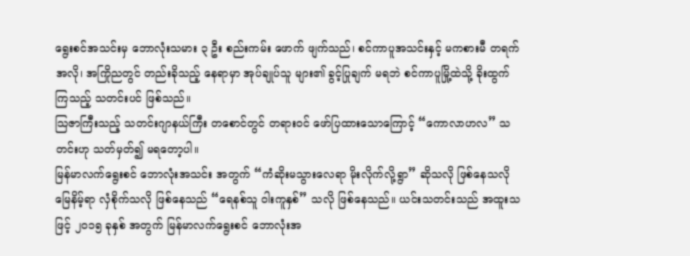ရွေးစင်အသင်းမှ ဘောလုံးသမား ၃ ဦး စည်းကမ်း ဖောက် ဖျက်သည်၊ စင်ကာပူအသင်းနှင့် မကစားမီ တရက်အလို၊ အကြိုညတွင် တည်းခိုသည့် နေရာမှာ အုပ်ချုပ်သူ များ၏ ခွင့်ပြုချက် မရဘဲ စင်ကာပူမြို့ထဲသို့ ခိုးထွက်ကြသည့် သတင်းပင် ဖြစ်သည်။
သြဇာကြီးသည့် သတင်းဂျာနယ်ကြီး တစောင်တွင် တရားဝင် ဖော်ပြထားသောကြောင့် “ကောလာဟလ” သတင်းဟု သတ်မှတ်၍ မရတော့ပါ။
မြန်မာလက်ရွေးစင် ဘောလုံးအသင်း အတွက် “ကံဆိုးမသွားလေရာ မိုးလိုက်လို့ရွာ” ဆိုသလို ဖြစ်နေသလို မြေနိမ့်ရာ လှံစိုက်သလို ဖြစ်နေသည် “ရေနစ်သူ ဝါးကူနှစ်” သလို ဖြစ်နေသည်။ ယင်းသတင်းသည် အထူးသဖြင့် ၂၀၁၅ ခုနှစ် အတွက် မြန်မာလက်ရွေးစင် ဘောလုံးအ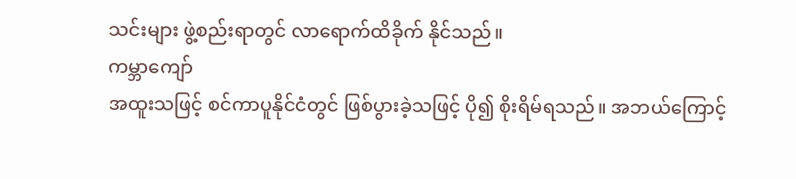သင်းများ ဖွဲ့စည်းရာတွင် လာရောက်ထိခိုက် နိုင်သည်။
ကမ္ဘာကျော်
အထူးသဖြင့် စင်ကာပူနိုင်ငံတွင် ဖြစ်ပွားခဲ့သဖြင့် ပို၍ စိုးရိမ်ရသည်။ အဘယ်ကြောင့်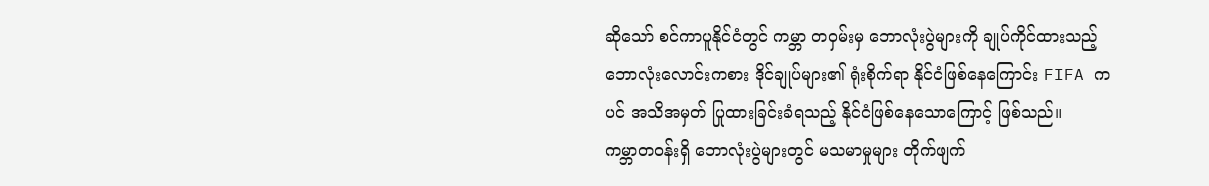ဆိုသော် စင်ကာပူနိုင်ငံတွင် ကမ္ဘာ တဝှမ်းမှ ဘောလုံးပွဲများကို ချုပ်ကိုင်ထားသည့် ဘောလုံးလောင်းကစား ဒိုင်ချုပ်များ၏ ရုံးစိုက်ရာ နိုင်ငံဖြစ်နေကြောင်း FIFA ကပင် အသိအမှတ် ပြုထားခြင်းခံရသည့် နိုင်ငံဖြစ်နေသောကြောင့် ဖြစ်သည်။
ကမ္ဘာတဝန်းရှိ ဘောလုံးပွဲများတွင် မသမာမှုများ တိုက်ဖျက်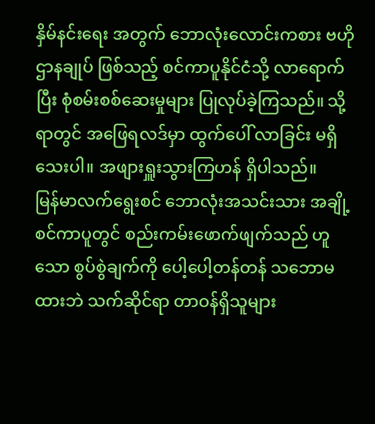နှိမ်နင်းရေး အတွက် ဘောလုံးလောင်းကစား ဗဟိုဌာနချုပ် ဖြစ်သည့် စင်ကာပူနိုင်ငံသို့ လာရောက်ပြီး စုံစမ်းစစ်ဆေးမှုများ ပြုလုပ်ခဲ့ကြသည်။ သို့ရာတွင် အဖြေရလဒ်မှာ ထွက်ပေါ် လာခြင်း မရှိသေးပါ။ အဖျားရှူးသွားကြဟန် ရှိပါသည်။
မြန်မာလက်ရွေးစင် ဘောလုံးအသင်းသား အချို့ စင်ကာပူတွင် စည်းကမ်းဖောက်ဖျက်သည် ဟူသော စွပ်စွဲချက်ကို ပေါ့ပေါ့တန်တန် သဘောမထားဘဲ သက်ဆိုင်ရာ တာဝန်ရှိသူများ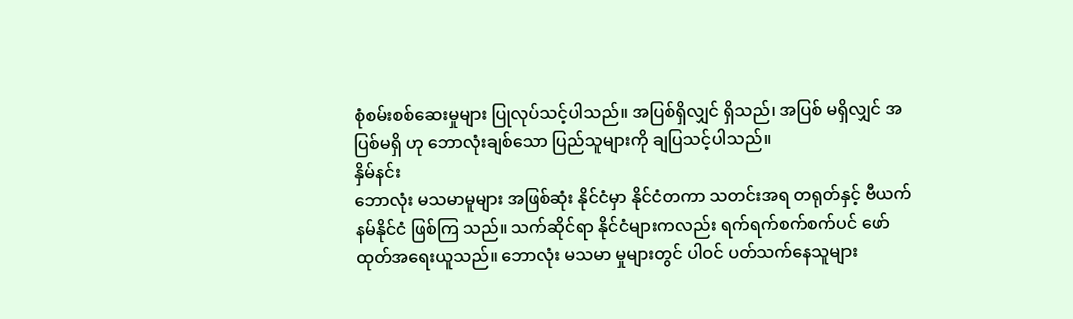စုံစမ်းစစ်ဆေးမှုများ ပြုလုပ်သင့်ပါသည်။ အပြစ်ရှိလျှင် ရှိသည်၊ အပြစ် မရှိလျှင် အပြစ်မရှိ ဟု ဘောလုံးချစ်သော ပြည်သူများကို ချပြသင့်ပါသည်။
နှိမ်နင်း
ဘောလုံး မသမာမူများ အဖြစ်ဆုံး နိုင်ငံမှာ နိုင်ငံတကာ သတင်းအရ တရုတ်နှင့် ဗီယက်နမ်နိုင်ငံ ဖြစ်ကြ သည်။ သက်ဆိုင်ရာ နိုင်ငံများကလည်း ရက်ရက်စက်စက်ပင် ဖော်ထုတ်အရေးယူသည်။ ဘောလုံး မသမာ မှုများတွင် ပါဝင် ပတ်သက်နေသူများ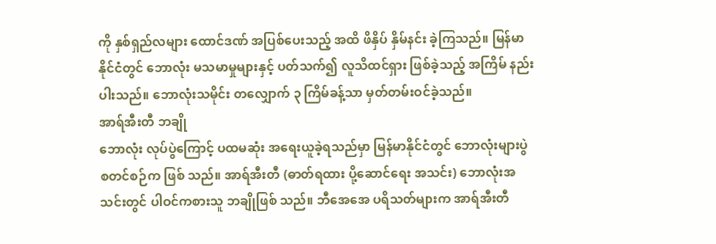ကို နှစ်ရှည်လများ ထောင်ဒဏ် အပြစ်ပေးသည့် အထိ ဖိနှိပ် နှိမ်နင်း ခဲ့ကြသည်။ မြန်မာနိုင်ငံတွင် ဘောလုံး မသမာမှုများနှင့် ပတ်သက်၍ လူသိထင်ရှား ဖြစ်ခဲ့သည့် အကြိမ် နည်းပါးသည်။ ဘောလုံးသမိုင်း တလျှောက် ၃ ကြိမ်ခန့်သာ မှတ်တမ်းဝင်ခဲ့သည်။
အာရ်အီးတီ ဘချို
ဘောလုံး လုပ်ပွဲကြောင့် ပထမဆုံး အရေးယူခဲ့ရသည်မှာ မြန်မာနိုင်ငံတွင် ဘောလုံးများပွဲ စတင်စဉ်က ဖြစ် သည်။ အာရ်အီးတီ (ဓာတ်ရထား ပို့ဆောင်ရေး အသင်း) ဘောလုံးအသင်းတွင် ပါဝင်ကစားသူ ဘချိုဖြစ် သည်။ ဘီအေအေ ပရိသတ်များက အာရ်အီးတီ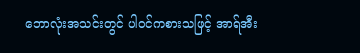ဘောလုံးအသင်းတွင် ပါဝင်ကစားသဖြင့် အာရ်အီး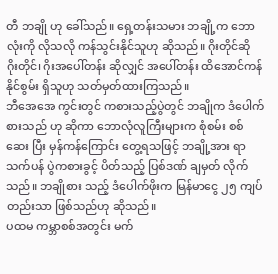တီ ဘချို ဟု ခေါ်သည်။ ရှေ့တန်းသမား ဘချို့က ဘောလုံးကို လိုသလို ကန်သွင်းနိုင်သူဟု ဆိုသည်။ ဂိုးတိုင်ဆို ဂိုးတိုင်၊ ဂိုးအပေါ်တန်း ဆိုလျှင် အပေါ်တန်း ထိအောင်ကန်နိုင်စွမ်း ရှိသူဟု သတ်မှတ်ထားကြသည်။
ဘီအေအေ ကွင်းတွင် ကစားသည့်ပွဲတွင် ဘချိုက ဒံပေါက်စားသည် ဟု ဆိုကာ ဘောလုံလူကြီးများက စုံစမ်း စစ်ဆေး ပြီး မှန်ကန်ကြောင်း တွေ့ရသဖြင့် ဘချို့အား ရာသက်ပန် ပွဲကစားခွင့် ပိတ်သည့် ပြစ်ဒဏ် ချမှတ် လိုက်သည်။ ဘချိုစား သည့် ဒံပေါက်ဖိုးက မြန်မာငွေ ၂၅ ကျပ်တည်းသာ ဖြစ်သည်ဟု ဆိုသည်။
ပထမ ကမ္ဘာစစ်အတွင်း မက်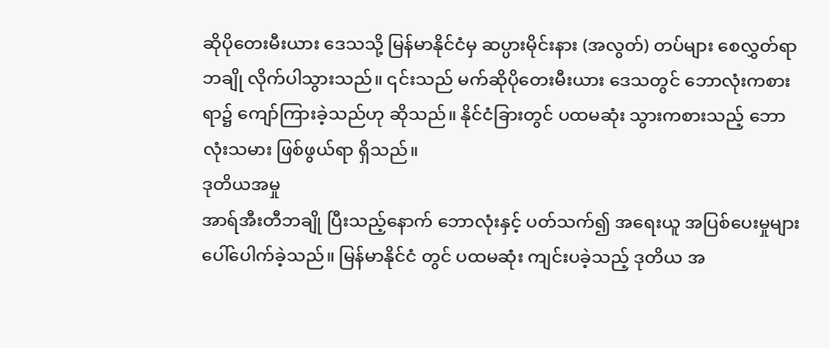ဆိုပိုတေးမီးယား ဒေသသို့ မြန်မာနိုင်ငံမှ ဆပ္ပားမိုင်းနား (အလွတ်) တပ်များ စေလွှတ်ရာ ဘချို လိုက်ပါသွားသည်။ ၎င်းသည် မက်ဆိုပိုတေးမီးယား ဒေသတွင် ဘောလုံးကစားရာ၌ ကျော်ကြားခဲ့သည်ဟု ဆိုသည်။ နိုင်ငံခြားတွင် ပထမဆုံး သွားကစားသည့် ဘောလုံးသမား ဖြစ်ဖွယ်ရာ ရှိသည်။
ဒုတိယအမှု
အာရ်အီးတီဘချို ပြီးသည့်နောက် ဘောလုံးနှင့် ပတ်သက်၍ အရေးယူ အပြစ်ပေးမှုများ ပေါ်ပေါက်ခဲ့သည်။ မြန်မာနိုင်ငံ တွင် ပထမဆုံး ကျင်းပခဲ့သည့် ဒုတိယ အ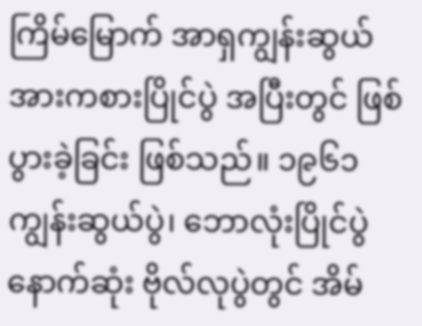ကြိမ်မြောက် အာရှကျွန်းဆွယ် အားကစားပြိုင်ပွဲ အပြီးတွင် ဖြစ်ပွားခဲ့ခြင်း ဖြစ်သည်။ ၁၉၆၁ ကျွန်းဆွယ်ပွဲ၊ ဘောလုံးပြိုင်ပွဲ နောက်ဆုံး ဗိုလ်လုပွဲတွင် အိမ်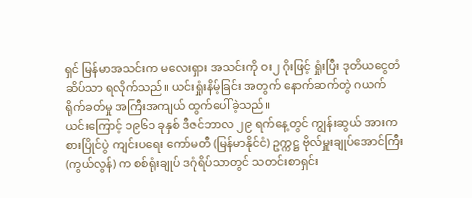ရှင် မြန်မာအသင်းက မလေးရှား အသင်းကို ဝး၂ ဂိုးဖြင့် ရှုံးပြီး ဒုတိယငွေတံဆိပ်သာ ရလိုက်သည်။ ယင်းရှုံးနိမ့်ခြင်း အတွက် နောက်ဆက်တွဲ ဂယက် ရိုက်ခတ်မှု အကြီးအကျယ် ထွက်ပေါ်ခဲ့သည်။
ယင်းကြောင့် ၁၉၆၁ ခုနှစ် ဒီဇင်ဘာလ ၂၉ ရက်နေ့တွင် ကျွန်းဆွယ် အားကစားပြိုင်ပွဲ ကျင်းပရေး ကော်မတီ (မြန်မာနိုင်ငံ) ဥက္ကဋ္ဌ ဗိုလ်မှူးချုပ်အောင်ကြီး (ကွယ်လွန်) က စစ်ရုံးချုပ် ဒဂုံရိပ်သာတွင် သတင်းစာရှင်း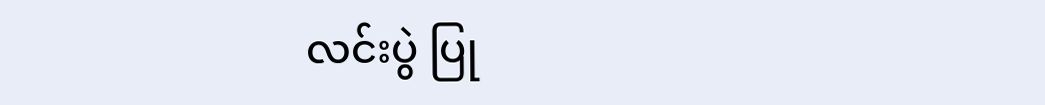လင်းပွဲ ပြု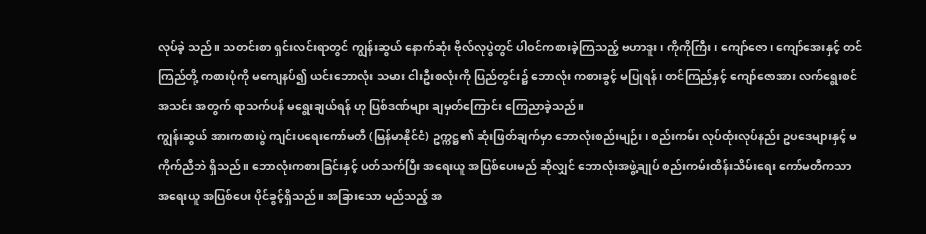လုပ်ခဲ့ သည်။ သတင်းစာ ရှင်းလင်းရာတွင် ကျွန်းဆွယ် နောက်ဆုံး ဗိုလ်လုပွဲတွင် ပါဝင်ကစားခဲ့ကြသည့် ဗဟာဒူး၊ ကိုကိုကြီး၊ ကျော်ဇော၊ ကျော်အေးနှင့် တင်ကြည်တို့ ကစားပုံကို မကျေနပ်၍ ယင်းဘောလုံး သမား ငါးဦးစလုံးကို ပြည်တွင်း၌ ဘောလုံး ကစားခွင့် မပြုရန်၊ တင်ကြည်နှင့် ကျော်ဇောအား လက်ရွေးစင်အသင်း အတွက် ရာသက်ပန် မရွေးချယ်ရန် ဟု ပြစ်ဒဏ်များ ချမှတ်ကြောင်း ကြေညာခဲ့သည်။
ကျွန်းဆွယ် အားကစားပွဲ ကျင်းပရေးကော်မတီ (မြန်မာနိုင်ငံ) ဥက္ကဋ္ဌ၏ ဆုံးဖြတ်ချက်မှာ ဘောလုံးစည်းမျဉ်း၊ စည်းကမ်း လုပ်ထုံးလုပ်နည်း ဥပဒေများနှင့် မကိုက်ညီဘဲ ရှိသည်။ ဘောလုံးကစားခြင်းနှင့် ပတ်သက်ပြီး အရေးယူ အပြစ်ပေးမည် ဆိုလျှင် ဘောလုံးအဖွဲ့ချုပ် စည်းကမ်းထိန်းသိမ်းရေး ကော်မတီကသာ အရေးယူ အပြစ်ပေး ပိုင်ခွင့်ရှိသည်။ အခြားသော မည်သည့် အ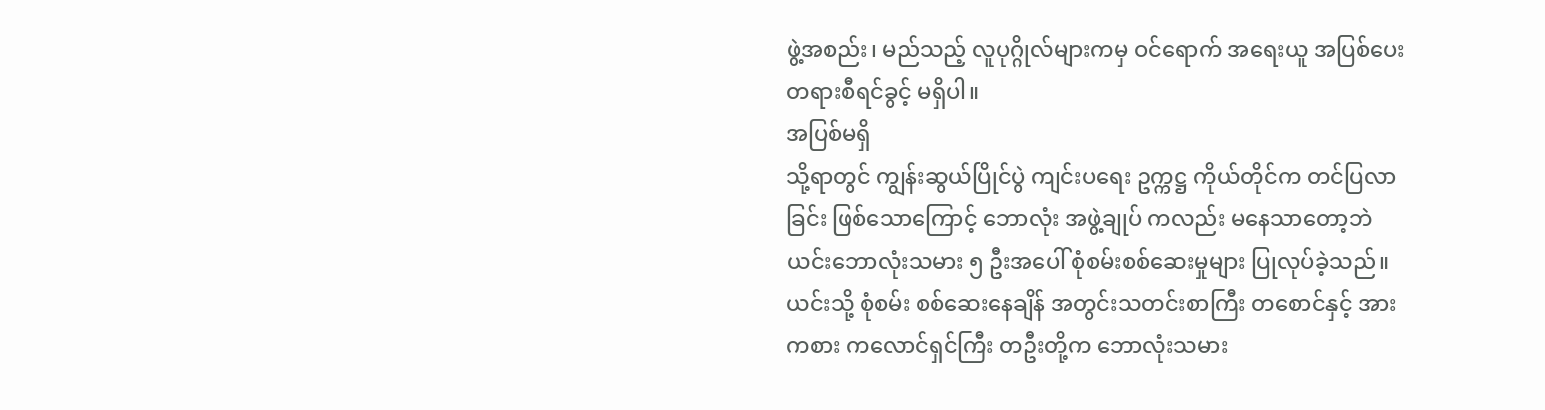ဖွဲ့အစည်း၊ မည်သည့် လူပုဂ္ဂိုလ်များကမှ ဝင်ရောက် အရေးယူ အပြစ်ပေး တရားစီရင်ခွင့် မရှိပါ။
အပြစ်မရှိ
သို့ရာတွင် ကျွန်းဆွယ်ပြိုင်ပွဲ ကျင်းပရေး ဥက္ကဋ္ဌ ကိုယ်တိုင်က တင်ပြလာခြင်း ဖြစ်သောကြောင့် ဘောလုံး အဖွဲ့ချုပ် ကလည်း မနေသာတော့ဘဲ ယင်းဘောလုံးသမား ၅ ဦးအပေါ် စုံစမ်းစစ်ဆေးမှုများ ပြုလုပ်ခဲ့သည်။ ယင်းသို့ စုံစမ်း စစ်ဆေးနေချိန် အတွင်းသတင်းစာကြီး တစောင်နှင့် အားကစား ကလောင်ရှင်ကြီး တဦးတို့က ဘောလုံးသမား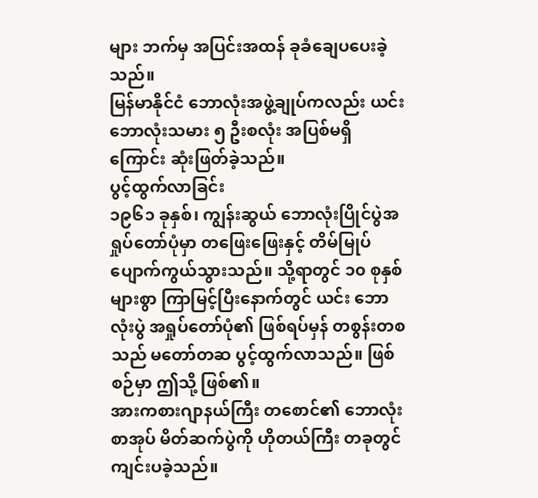များ ဘက်မှ အပြင်းအထန် ခုခံချေပပေးခဲ့သည်။
မြန်မာနိုင်ငံ ဘောလုံးအဖွဲ့ချုပ်ကလည်း ယင်းဘောလုံးသမား ၅ ဦးစလုံး အပြစ်မရှိကြောင်း ဆုံးဖြတ်ခဲ့သည်။
ပွင့်ထွက်လာခြင်း
၁၉၆၁ ခုနှစ်၊ ကျွန်းဆွယ် ဘောလုံးပြိုင်ပွဲအရှုပ်တော်ပုံမှာ တဖြေးဖြေးနှင့် တိမ်မြုပ် ပျောက်ကွယ်သွားသည်။ သို့ရာတွင် ၁၀ စုနှစ် များစွာ ကြာမြင့်ပြီးနောက်တွင် ယင်း ဘောလုံးပွဲ အရှုပ်တော်ပုံ၏ ဖြစ်ရပ်မှန် တစွန်းတစ သည် မတော်တဆ ပွင့်ထွက်လာသည်။ ဖြစ်စဉ်မှာ ဤသို့ ဖြစ်၏။
အားကစားဂျာနယ်ကြီး တစောင်၏ ဘောလုံးစာအုပ် မိတ်ဆက်ပွဲကို ဟိုတယ်ကြီး တခုတွင် ကျင်းပခဲ့သည်။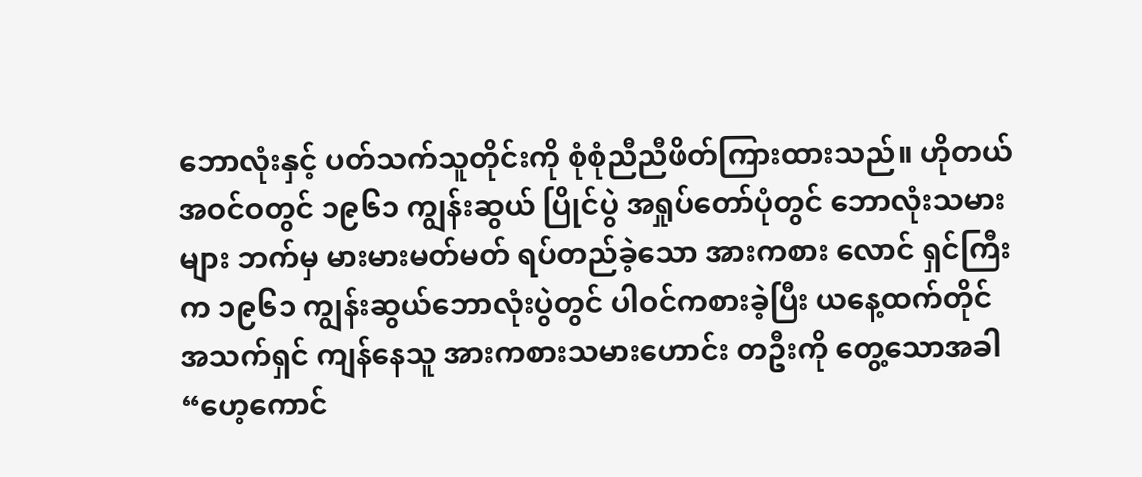ဘောလုံးနှင့် ပတ်သက်သူတိုင်းကို စုံစုံညီညီဖိတ်ကြားထားသည်။ ဟိုတယ်အဝင်ဝတွင် ၁၉၆၁ ကျွန်းဆွယ် ပြိုင်ပွဲ အရှုပ်တော်ပုံတွင် ဘောလုံးသမားများ ဘက်မှ မားမားမတ်မတ် ရပ်တည်ခဲ့သော အားကစား လောင် ရှင်ကြီးက ၁၉၆၁ ကျွန်းဆွယ်ဘောလုံးပွဲတွင် ပါဝင်ကစားခဲ့ပြီး ယနေ့ထက်တိုင် အသက်ရှင် ကျန်နေသူ အားကစားသမားဟောင်း တဦးကို တွေ့သောအခါ “ဟေ့ကောင်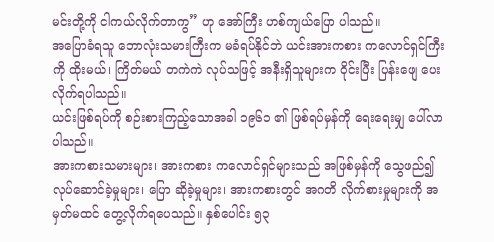မင်းတို့ကို ငါကယ်လိုက်တာကွ” ဟု အော်ကြီး ဟစ်ကျယ်ပြော ပါသည်။
အပြောခံရသူ ဘောလုံးသမားကြီးက မခံရပ်နိုင်ဘဲ ယင်းအားကစား ကလောင်ရှင်ကြီးကို ထိုးမယ်၊ ကြိတ်မယ် တကဲကဲ လုပ်သဖြင့် အနီးရှိသူများက ဝိုင်းပြီး ပြန်းဖျေ ပေးလိုက်ရပါသည်။
ယင်းဖြစ်ရပ်ကို စဉ်းစားကြည့်သောအခါ ၁၉၆၁ ၏ ဖြစ်ရပ်မှန်ကို ရေးရေးမျှ ပေါ်လာပါသည်။
အားကစားသမားများ၊ အားကစား ကလောင်ရှင်များသည် အဖြစ်မှန်ကို သွေဖည်၍ လုပ်ဆောင်ခဲ့မှုများ၊ ပြော ဆိုခဲ့မှုများ၊ အားကစားတွင် အဂတိ လိုက်စားမှုများကို အမှတ်မထင် တွေ့လိုက်ရပေသည်။ နှစ်ပေါင်း ၅၃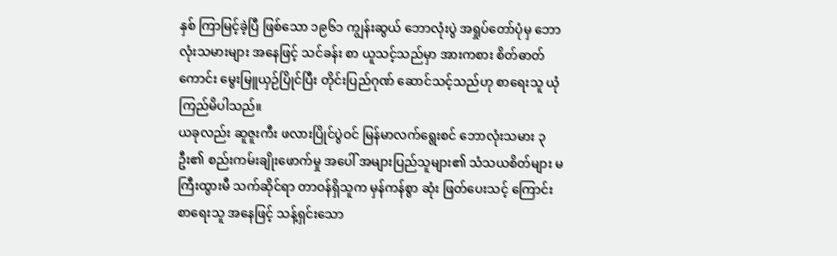နှစ် ကြာမြင့်ခဲ့ပြီ ဖြစ်သော ၁၉၆၁ ကျွန်းဆွယ် ဘောလုံးပွဲ အရှုပ်တော်ပုံမှ ဘောလုံးသမားများ အနေဖြင့် သင်ခန်း စာ ယူသင့်သည်မှာ အားကစား စိတ်ဓာတ်ကောင်း မွေးမြူယှဉ်ပြိုင်ပြီး တိုင်းပြည်ဂုဏ် ဆောင်သင့်သည်ဟု စာရေးသူ ယုံကြည်မိပါသည်။
ယခုလည်း ဆူဇူးကီး ဖလားပြိုင်ပွဲဝင် မြန်မာလက်ရွေးစင် ဘောလုံးသမား ၃ ဦး၏ စည်းကမ်းချိုးဖောက်မှု အပေါ် အများပြည်သူများ၏ သံသယစိတ်များ မကြီးထွားမီ သက်ဆိုင်ရာ တာဝန်ရှိသူက မှန်ကန်စွာ ဆုံး ဖြတ်ပေးသင့် ကြောင်း စာရေးသူ အနေဖြင့် သန့်ရှင်းသော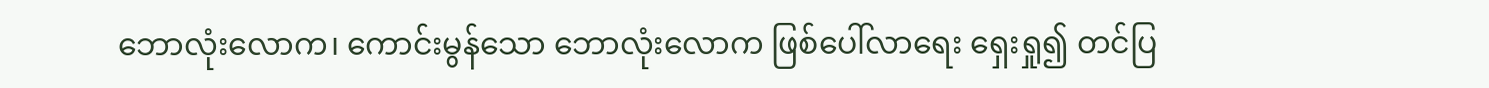ဘောလုံးလောက၊ ကောင်းမွန်သော ဘောလုံးလောက ဖြစ်ပေါ်လာရေး ရှေးရှု၍ တင်ပြ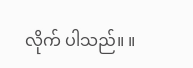လိုက် ပါသည်။ ။